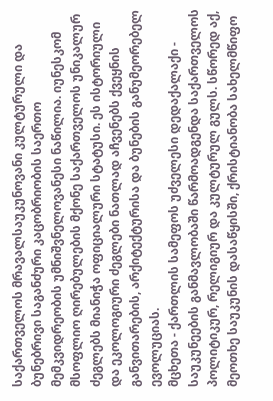საქართველოს მრავალსაუკუნოვანი კულტურული და ბუნებრივი საგანძური კაცობრიობის საერთო მემკვიდრეობის უმნიშვნელოვანესი ნაწილია. იუნესკომ მსოფლიო ღირებულების მქონე საქართველოს უნიკალურ ძეგლებს მიანიჭა ოფიციალური სტატუსი. ეს ისტორიული და ეკოლოგიური ძეგლები ნათლად აჩვენებს ქვეყნის განვითარების, არქიტექტურისა და ბუნების განუმეორებელ ევოლუციას.
მცხეთა - ქართლის სამეფოს უძველესი დედაქალაქი - საუკუნეების განმავლობაში წარმოადგენდა საქართველოს პოლიტიკურ, რელიგიურ და კულტურულ გულს. სწორედ აქ, მეოთხე საუკუნის დასაწყისში, ქრისტიანობა სახელმწიფო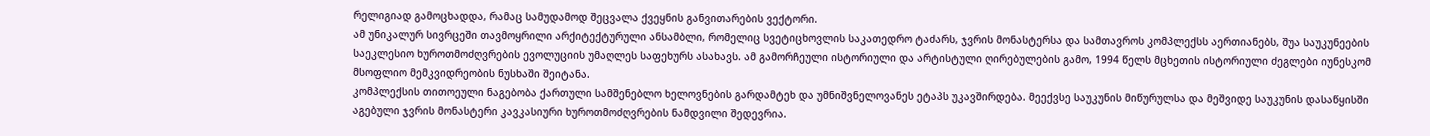რელიგიად გამოცხადდა, რამაც სამუდამოდ შეცვალა ქვეყნის განვითარების ვექტორი.
ამ უნიკალურ სივრცეში თავმოყრილი არქიტექტურული ანსამბლი, რომელიც სვეტიცხოვლის საკათედრო ტაძარს, ჯვრის მონასტერსა და სამთავროს კომპლექსს აერთიანებს, შუა საუკუნეების საეკლესიო ხუროთმოძღვრების ევოლუციის უმაღლეს საფეხურს ასახავს. ამ გამორჩეული ისტორიული და არტისტული ღირებულების გამო, 1994 წელს მცხეთის ისტორიული ძეგლები იუნესკომ მსოფლიო მემკვიდრეობის ნუსხაში შეიტანა.
კომპლექსის თითოეული ნაგებობა ქართული სამშენებლო ხელოვნების გარდამტეხ და უმნიშვნელოვანეს ეტაპს უკავშირდება. მეექვსე საუკუნის მიწურულსა და მეშვიდე საუკუნის დასაწყისში აგებული ჯვრის მონასტერი კავკასიური ხუროთმოძღვრების ნამდვილი შედევრია.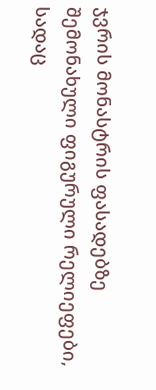ჯვრის მონასტრის ფასადებზე შემონახული ფიგურული რელიეფები, სადაც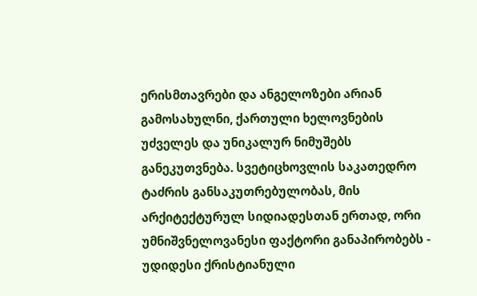ერისმთავრები და ანგელოზები არიან გამოსახულნი, ქართული ხელოვნების უძველეს და უნიკალურ ნიმუშებს განეკუთვნება. სვეტიცხოვლის საკათედრო ტაძრის განსაკუთრებულობას, მის არქიტექტურულ სიდიადესთან ერთად, ორი უმნიშვნელოვანესი ფაქტორი განაპირობებს - უდიდესი ქრისტიანული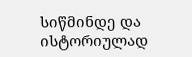სიწმინდე და ისტორიულად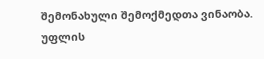შემონახული შემოქმედთა ვინაობა.
უფლის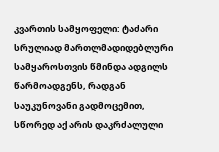კვართის სამყოფელი: ტაძარი სრულიად მართლმადიდებლური სამყაროსთვის წმინდა ადგილს წარმოადგენს, რადგან საუკუნოვანი გადმოცემით, სწორედ აქ არის დაკრძალული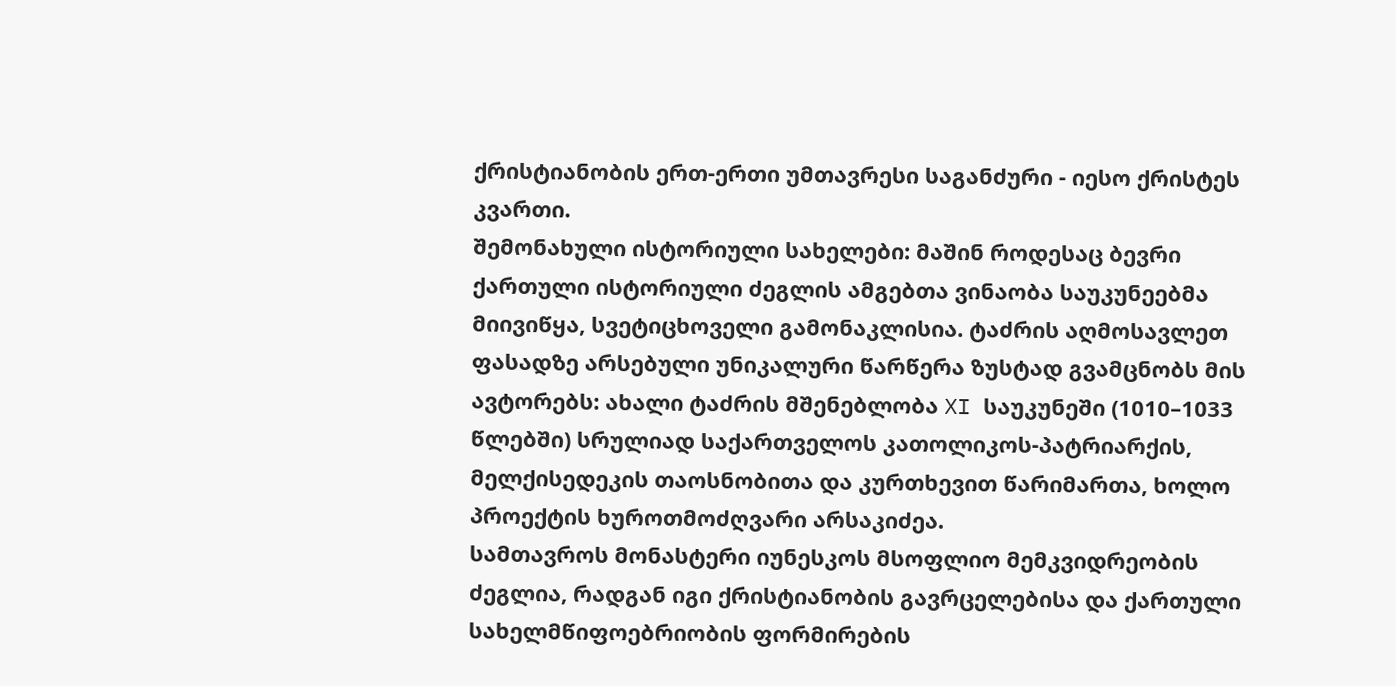ქრისტიანობის ერთ-ერთი უმთავრესი საგანძური - იესო ქრისტეს კვართი.
შემონახული ისტორიული სახელები: მაშინ როდესაც ბევრი ქართული ისტორიული ძეგლის ამგებთა ვინაობა საუკუნეებმა მიივიწყა, სვეტიცხოველი გამონაკლისია. ტაძრის აღმოსავლეთ ფასადზე არსებული უნიკალური წარწერა ზუსტად გვამცნობს მის ავტორებს: ახალი ტაძრის მშენებლობა XI საუკუნეში (1010–1033 წლებში) სრულიად საქართველოს კათოლიკოს-პატრიარქის, მელქისედეკის თაოსნობითა და კურთხევით წარიმართა, ხოლო პროექტის ხუროთმოძღვარი არსაკიძეა.
სამთავროს მონასტერი იუნესკოს მსოფლიო მემკვიდრეობის ძეგლია, რადგან იგი ქრისტიანობის გავრცელებისა და ქართული სახელმწიფოებრიობის ფორმირების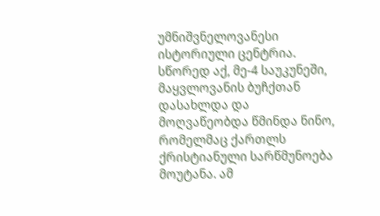უმნიშვნელოვანესი ისტორიული ცენტრია.
სწორედ აქ, მე-4 საუკუნეში, მაყვლოვანის ბუჩქთან დასახლდა და მოღვაწეობდა წმინდა ნინო, რომელმაც ქართლს ქრისტიანული სარწმუნოება მოუტანა. ამ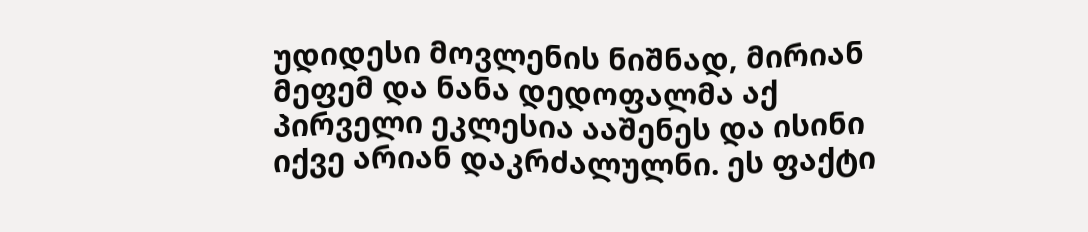უდიდესი მოვლენის ნიშნად, მირიან მეფემ და ნანა დედოფალმა აქ პირველი ეკლესია ააშენეს და ისინი იქვე არიან დაკრძალულნი. ეს ფაქტი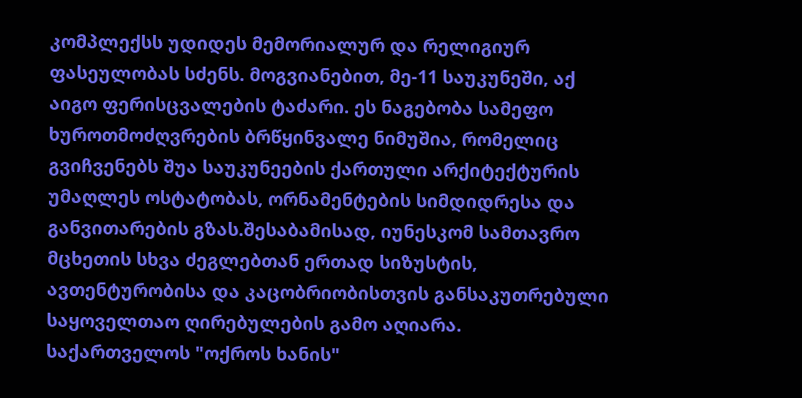კომპლექსს უდიდეს მემორიალურ და რელიგიურ ფასეულობას სძენს. მოგვიანებით, მე-11 საუკუნეში, აქ აიგო ფერისცვალების ტაძარი. ეს ნაგებობა სამეფო ხუროთმოძღვრების ბრწყინვალე ნიმუშია, რომელიც გვიჩვენებს შუა საუკუნეების ქართული არქიტექტურის უმაღლეს ოსტატობას, ორნამენტების სიმდიდრესა და განვითარების გზას.შესაბამისად, იუნესკომ სამთავრო მცხეთის სხვა ძეგლებთან ერთად სიზუსტის, ავთენტურობისა და კაცობრიობისთვის განსაკუთრებული საყოველთაო ღირებულების გამო აღიარა.
საქართველოს "ოქროს ხანის"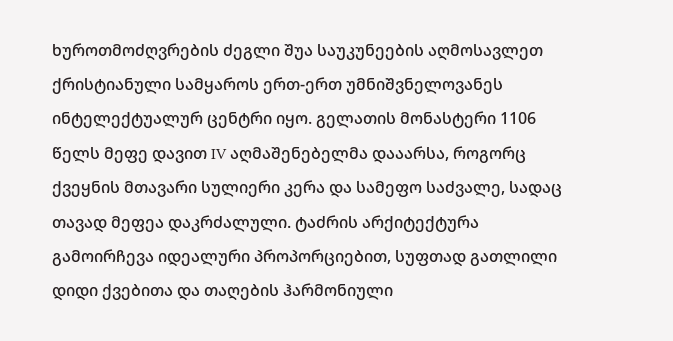ხუროთმოძღვრების ძეგლი შუა საუკუნეების აღმოსავლეთ ქრისტიანული სამყაროს ერთ-ერთ უმნიშვნელოვანეს ინტელექტუალურ ცენტრი იყო. გელათის მონასტერი 1106 წელს მეფე დავით IV აღმაშენებელმა დააარსა, როგორც ქვეყნის მთავარი სულიერი კერა და სამეფო საძვალე, სადაც თავად მეფეა დაკრძალული. ტაძრის არქიტექტურა გამოირჩევა იდეალური პროპორციებით, სუფთად გათლილი დიდი ქვებითა და თაღების ჰარმონიული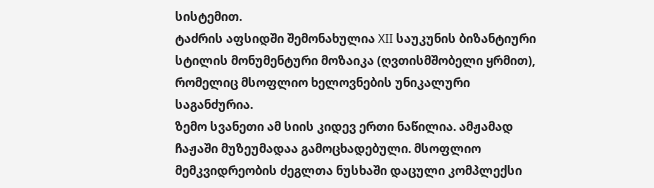სისტემით.
ტაძრის აფსიდში შემონახულია XII საუკუნის ბიზანტიური სტილის მონუმენტური მოზაიკა (ღვთისმშობელი ყრმით), რომელიც მსოფლიო ხელოვნების უნიკალური საგანძურია.
ზემო სვანეთი ამ სიის კიდევ ერთი ნაწილია. ამჟამად ჩაჟაში მუზეუმადაა გამოცხადებული. მსოფლიო მემკვიდრეობის ძეგლთა ნუსხაში დაცული კომპლექსი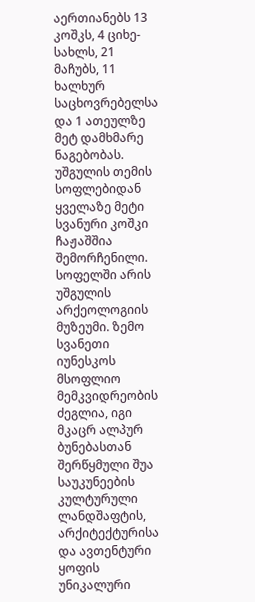აერთიანებს 13 კოშკს, 4 ციხე-სახლს, 21 მაჩუბს, 11 ხალხურ საცხოვრებელსა და 1 ათეულზე მეტ დამხმარე ნაგებობას. უშგულის თემის სოფლებიდან ყველაზე მეტი სვანური კოშკი ჩაჟაშშია შემორჩენილი. სოფელში არის უშგულის არქეოლოგიის მუზეუმი. ზემო სვანეთი იუნესკოს მსოფლიო მემკვიდრეობის ძეგლია, იგი მკაცრ ალპურ ბუნებასთან შერწყმული შუა საუკუნეების კულტურული ლანდშაფტის, არქიტექტურისა და ავთენტური ყოფის უნიკალური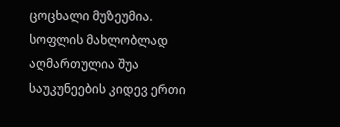ცოცხალი მუზეუმია.
სოფლის მახლობლად აღმართულია შუა საუკუნეების კიდევ ერთი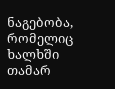ნაგებობა, რომელიც ხალხში თამარ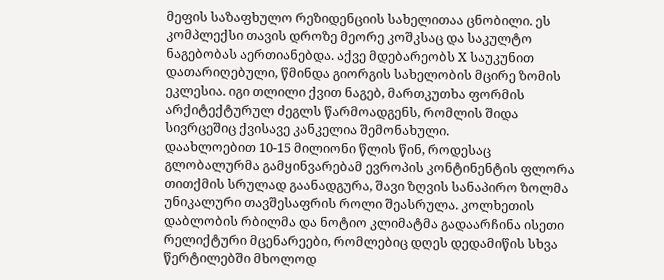მეფის საზაფხულო რეზიდენციის სახელითაა ცნობილი. ეს კომპლექსი თავის დროზე მეორე კოშკსაც და საკულტო ნაგებობას აერთიანებდა. აქვე მდებარეობს X საუკუნით დათარიღებული, წმინდა გიორგის სახელობის მცირე ზომის ეკლესია. იგი თლილი ქვით ნაგებ, მართკუთხა ფორმის არქიტექტურულ ძეგლს წარმოადგენს, რომლის შიდა სივრცეშიც ქვისავე კანკელია შემონახული.
დაახლოებით 10-15 მილიონი წლის წინ, როდესაც გლობალურმა გამყინვარებამ ევროპის კონტინენტის ფლორა თითქმის სრულად გაანადგურა, შავი ზღვის სანაპირო ზოლმა უნიკალური თავშესაფრის როლი შეასრულა. კოლხეთის დაბლობის რბილმა და ნოტიო კლიმატმა გადაარჩინა ისეთი რელიქტური მცენარეები, რომლებიც დღეს დედამიწის სხვა წერტილებში მხოლოდ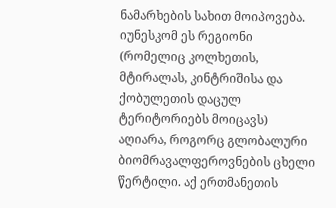ნამარხების სახით მოიპოვება. იუნესკომ ეს რეგიონი (რომელიც კოლხეთის, მტირალას, კინტრიშისა და ქობულეთის დაცულ ტერიტორიებს მოიცავს) აღიარა, როგორც გლობალური ბიომრავალფეროვნების ცხელი წერტილი. აქ ერთმანეთის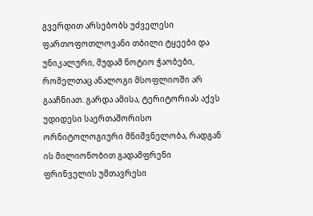გვერდით არსებობს უძველესი ფართოფოთლოვანი თბილი ტყეები და უნიკალური, მუდამ ნოტიო ჭაობები, რომელთაც ანალოგი მსოფლიოში არ გააჩნიათ. გარდა ამისა, ტერიტორიას აქვს უდიდესი საერთაშორისო ორნიტოლოგიური მნიშვნელობა, რადგან ის მილიონობით გადამფრენი ფრინველის უმთავრესი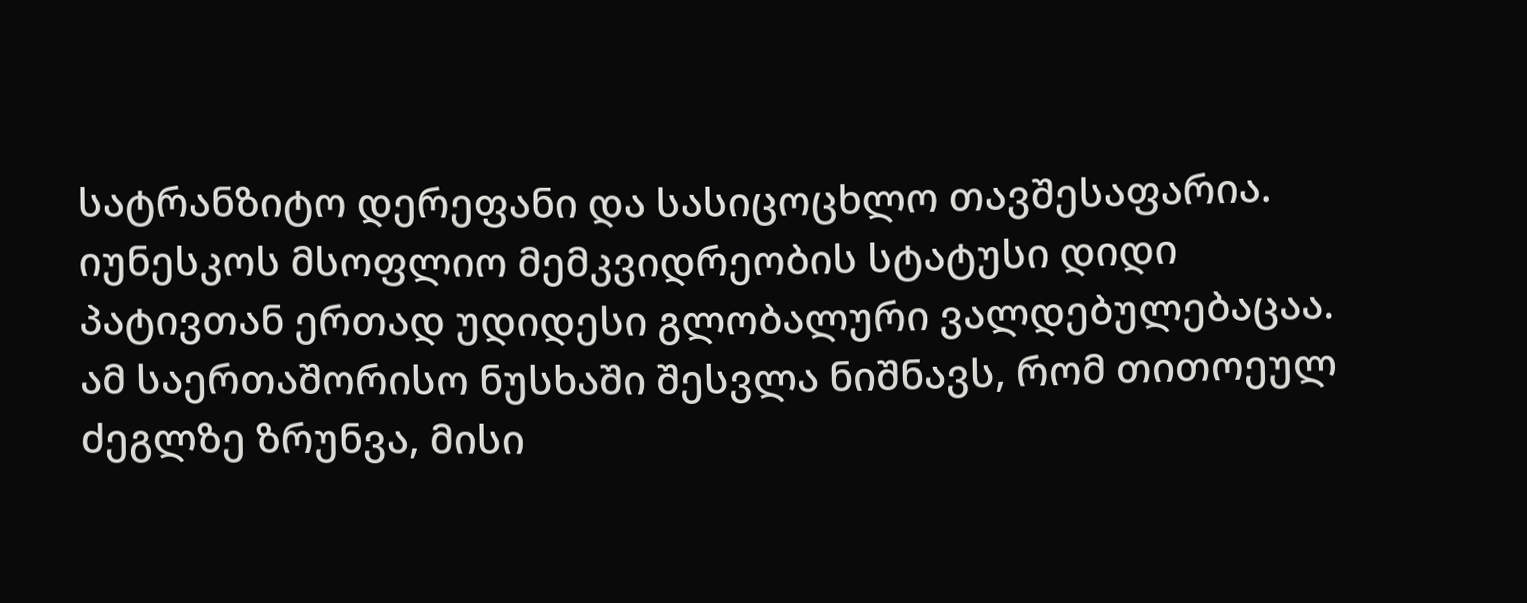სატრანზიტო დერეფანი და სასიცოცხლო თავშესაფარია.
იუნესკოს მსოფლიო მემკვიდრეობის სტატუსი დიდი პატივთან ერთად უდიდესი გლობალური ვალდებულებაცაა. ამ საერთაშორისო ნუსხაში შესვლა ნიშნავს, რომ თითოეულ ძეგლზე ზრუნვა, მისი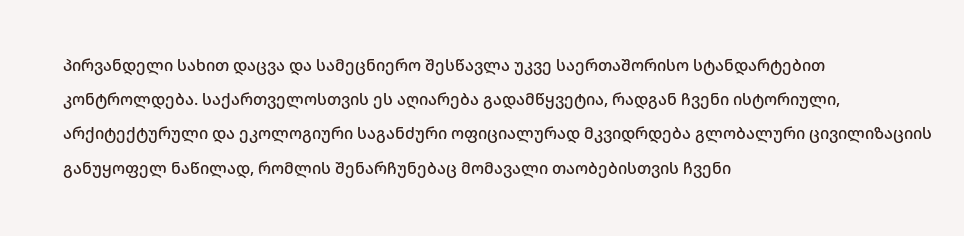პირვანდელი სახით დაცვა და სამეცნიერო შესწავლა უკვე საერთაშორისო სტანდარტებით კონტროლდება. საქართველოსთვის ეს აღიარება გადამწყვეტია, რადგან ჩვენი ისტორიული, არქიტექტურული და ეკოლოგიური საგანძური ოფიციალურად მკვიდრდება გლობალური ცივილიზაციის განუყოფელ ნაწილად, რომლის შენარჩუნებაც მომავალი თაობებისთვის ჩვენი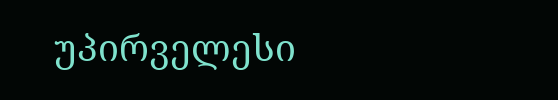უპირველესი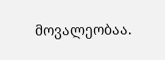მოვალეობაა.